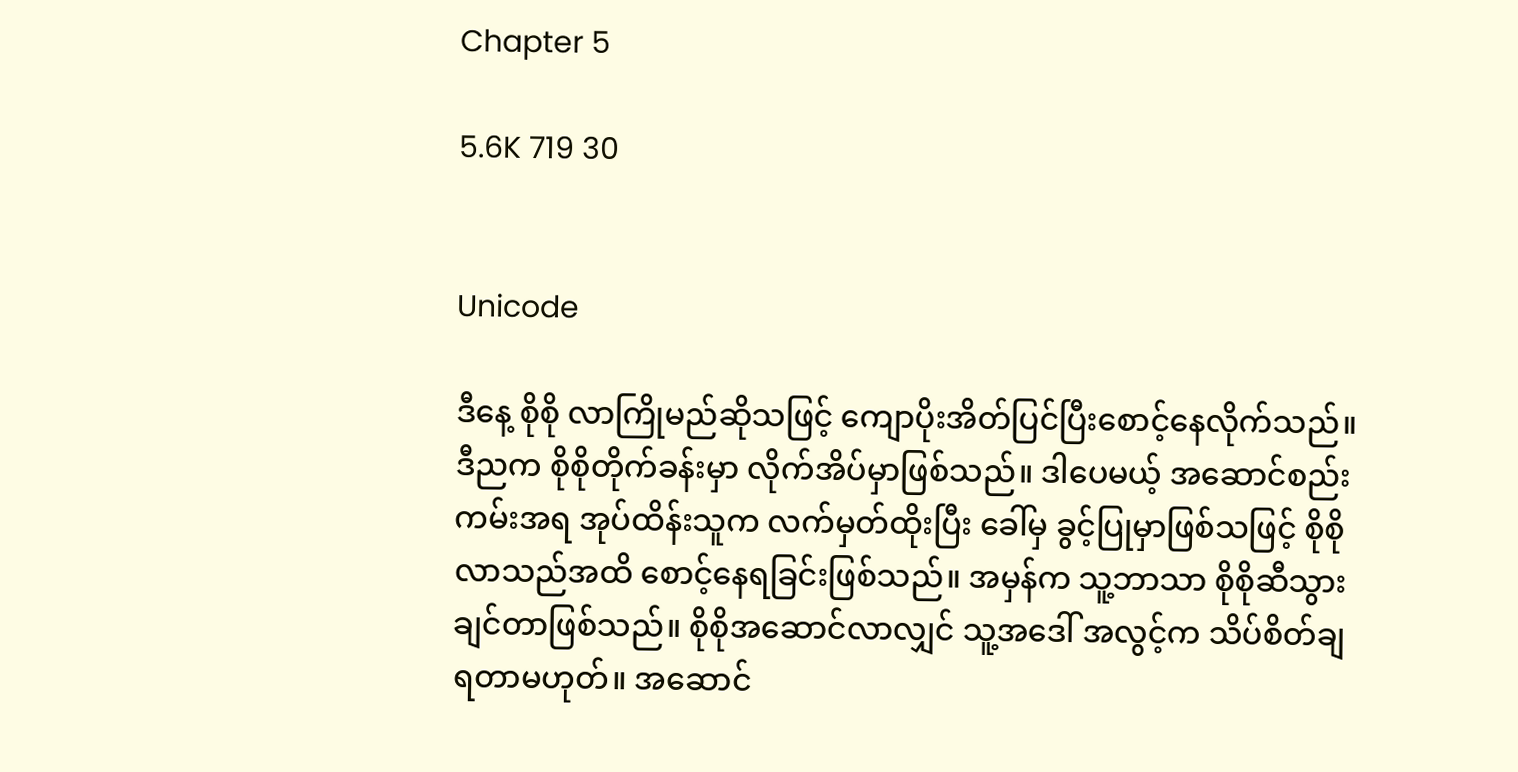Chapter 5

5.6K 719 30


Unicode

ဒီနေ့ စိုစို လာကြိုမည်ဆိုသဖြင့် ကျောပိုးအိတ်ပြင်ပြီးစောင့်နေလိုက်သည်။ ဒီညက စိုစိုတိုက်ခန်းမှာ လိုက်အိပ်မှာဖြစ်သည်။ ဒါပေမယ့် အဆောင်စည်းကမ်းအရ အုပ်ထိန်းသူက လက်မှတ်ထိုးပြီး ခေါ်မှ ခွင့်ပြုမှာဖြစ်သဖြင့် စိုစိုလာသည်အထိ စောင့်နေရခြင်းဖြစ်သည်။ အမှန်က သူ့ဘာသာ စိုစိုဆီသွားချင်တာဖြစ်သည်။ စိုစိုအဆောင်လာလျှင် သူ့အဒေါ် အလွင့်က သိပ်စိတ်ချရတာမဟုတ်။ အဆောင်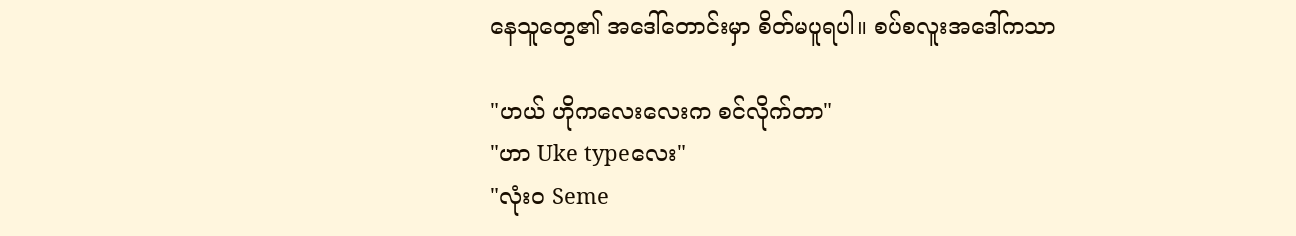နေသူတွေ၏ အဒေါ်တောင်းမှာ စိတ်မပူရပါ။ စပ်စလူးအဒေါ်ကသာ

"ဟယ် ဟိုကလေးလေးက စင်လိုက်တာ"
"ဟာ Uke typeလေး"
"လုံး၀ Seme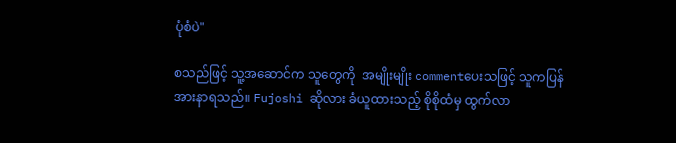ပုံစံပဲ"

စသည်ဖြင့် သူ့အဆောင်က သူတွေကို  အမျိုးမျိုး commentပေးသဖြင့် သူကပြန်အားနာရသည်။ Fujoshi ဆိုလား ခံယူထားသည့် စိုစိုထံမှ ထွက်လာ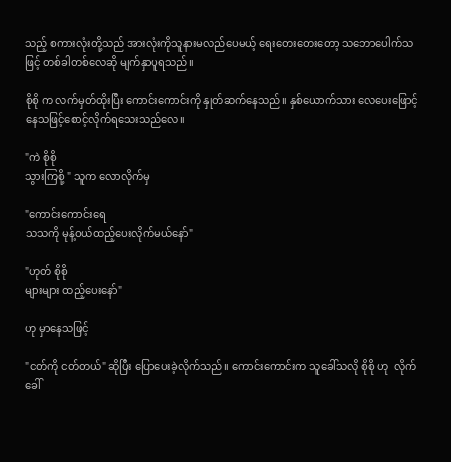သည့် စကားလုံးတို့သည် အားလုံးကိုသူနားမလည်ပေမယ့် ရေးတေးတေးတော့ သဘောပေါက်သဖြင့် တစ်ခါတစ်လေဆို မျက်နှာပူရသည်။

စိုစို က လက်မှတ်ထိုးပြီး ကောင်းကောင်းကို နှုတ်ဆက်နေသည်။ နှစ်ယောက်သား လေပေးဖြောင့်နေသဖြင့်စောင့်လိုက်ရသေးသည်လေ။

"ကဲ စိုစို
သွားကြစို့ " သူက လောလိုက်မှ

"ကောင်းကောင်းရေ
သသကို မုန့်ဝယ်ထည့်ပေးလိုက်မယ်နော်"

"ဟုတ် စိုစို
များများ ထည့်ပေးနော်"

ဟု မှာနေသဖြင့်

"ငတ်ကို ငတ်တယ်" ဆိုပြီး ပြောပေးခဲ့လိုက်သည်။ ကောင်းကောင်းက သူခေါ်သလို စိုစို ဟု  လိုက်ခေါ်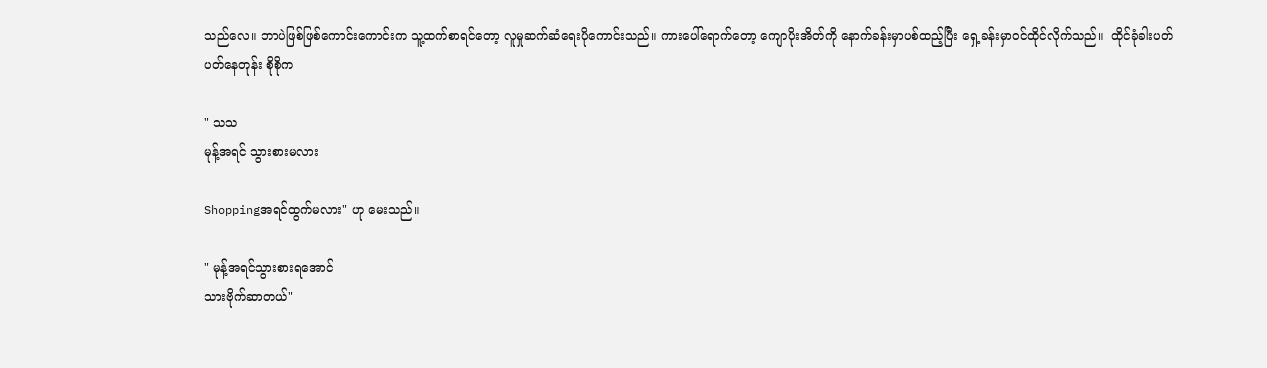သည်လေ။ ဘာပဲဖြစ်ဖြစ်ကောင်းကောင်းက သူ့ထက်စာရင်တော့ လူမှုဆက်ဆံရေးပိုကောင်းသည်။ ကားပေါ်ရောက်တော့ ကျောပိုးအိတ်ကို နောက်ခန်းမှာပစ်ထည့်ပြီး ရှေ့ခန်းမှာဝင်ထိုင်လိုက်သည်။  ထိုင်ခုံခါးပတ်ပတ်နေတုန်း စိုစိုက

" သသ
မုန့်အရင် သွားစားမလား

Shoppingအရင်ထွက်မလား" ဟု မေးသည်။

" မုန့်အရင်သွားစားရအောင်
သားဗိုက်ဆာတယ်"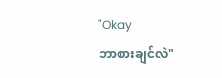"Okay
ဘာစားချင်လဲ"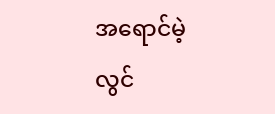အရောင်မဲ့ လွင်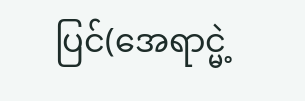ပြင်(အေရာင္မဲ့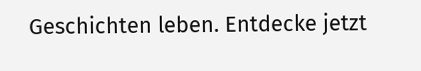Geschichten leben. Entdecke jetzt